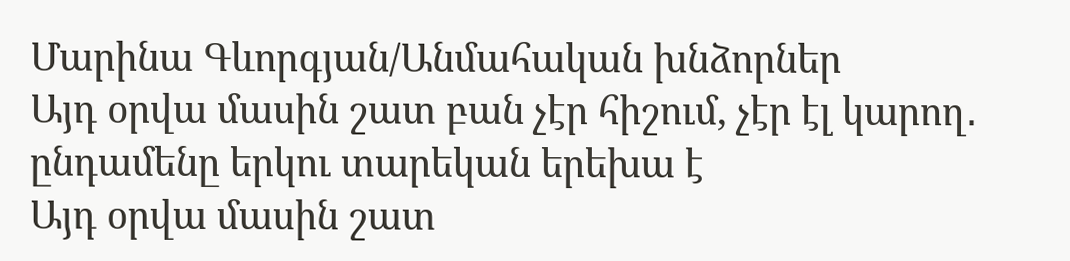Մարինա Գևորգյան/Անմահական խնձորներ
Այդ օրվա մասին շատ բան չէր հիշում, չէր էլ կարող․ ընդամենը երկու տարեկան երեխա է
Այդ օրվա մասին շատ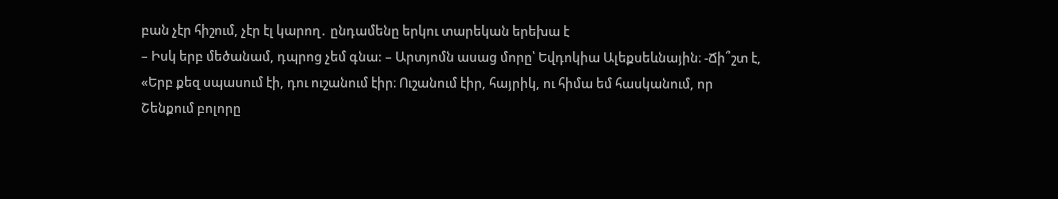բան չէր հիշում, չէր էլ կարող․ ընդամենը երկու տարեկան երեխա է
– Իսկ երբ մեծանամ, դպրոց չեմ գնա: – Արտյոմն ասաց մորը՝ Եվդոկիա Ալեքսեևնային։ -Ճի՞շտ է,
«Երբ քեզ սպասում էի, դու ուշանում էիր։ Ուշանում էիր, հայրիկ, ու հիմա եմ հասկանում, որ
Շենքում բոլորը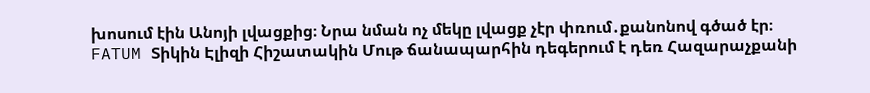խոսում էին Անոյի լվացքից։ Նրա նման ոչ մեկը լվացք չէր փռում․քանոնով գծած էր։
FATUM Տիկին Էլիզի Հիշատակին Մութ ճանապարհին դեգերում է դեռ Հազարաչքանի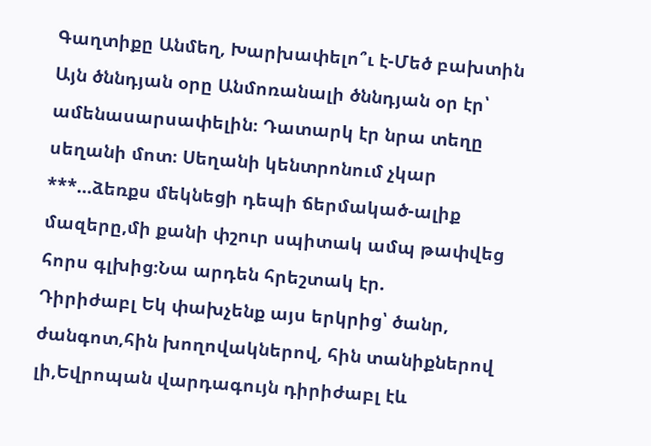Գաղտիքը Անմեղ, Խարխափելո՞ւ է-Մեծ բախտին
Այն ծննդյան օրը Անմոռանալի ծննդյան օր էր՝ ամենասարսափելին։ Դատարկ էր նրա տեղը սեղանի մոտ։ Սեղանի կենտրոնում չկար
***…ձեռքս մեկնեցի դեպի ճերմակած-ալիք մազերը,մի քանի փշուր սպիտակ ամպ թափվեց հորս գլխից։Նա արդեն հրեշտակ էր.
Դիրիժաբլ Եկ փախչենք այս երկրից՝ ծանր, ժանգոտ,հին խողովակներով, հին տանիքներով լի,Եվրոպան վարդագույն դիրիժաբլ էև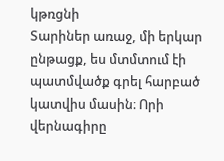կթռցնի
Տարիներ առաջ, մի երկար ընթացք, ես մտմտում էի պատմվածք գրել հարբած կատվիս մասին։ Որի վերնագիրը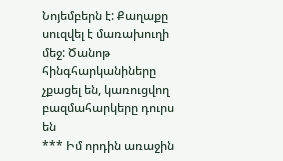Նոյեմբերն է: Քաղաքը սուզվել է մառախուղի մեջ: Ծանոթ հինգհարկանիները չքացել են, կառուցվող բազմահարկերը դուրս են
*** Իմ որդին առաջին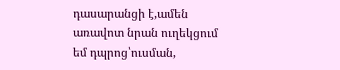դասարանցի է,ամեն առավոտ նրան ուղեկցում եմ դպրոց՝ուսման,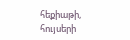հեքիաթի, հույսերի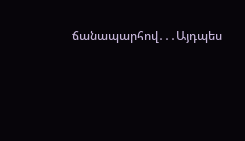ճանապարհով․․․Այդպես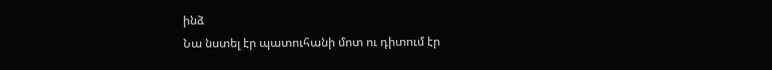ինձ
Նա նստել էր պատուհանի մոտ ու դիտում էր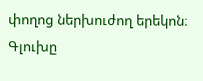փողոց ներխուժող երեկոն։ Գլուխը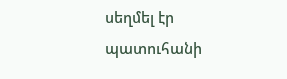սեղմել էր պատուհանի